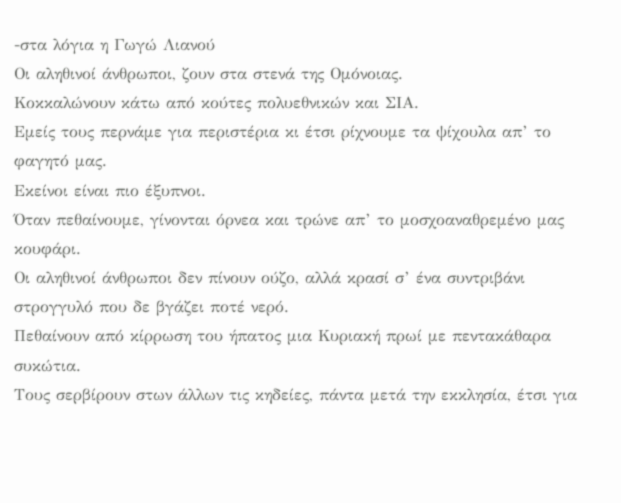-στα λόγια η Γωγώ Λιανού
Οι αληθινοί άνθρωποι, ζουν στα στενά της Ομόνοιας.
Κοκκαλώνουν κάτω από κούτες πολυεθνικών και ΣΙΑ.
Εμείς τους περνάμε για περιστέρια κι έτσι ρίχνουμε τα ψίχουλα απ’ το φαγητό μας.
Εκείνοι είναι πιο έξυπνοι.
Όταν πεθαίνουμε, γίνονται όρνεα και τρώνε απ’ το μοσχοαναθρεμένο μας κουφάρι.
Οι αληθινοί άνθρωποι δεν πίνουν ούζο, αλλά κρασί σ’ ένα συντριβάνι στρογγυλό που δε βγάζει ποτέ νερό.
Πεθαίνουν από κίρρωση του ήπατος μια Κυριακή πρωί με πεντακάθαρα συκώτια.
Τους σερβίρουν στων άλλων τις κηδείες, πάντα μετά την εκκλησία, έτσι για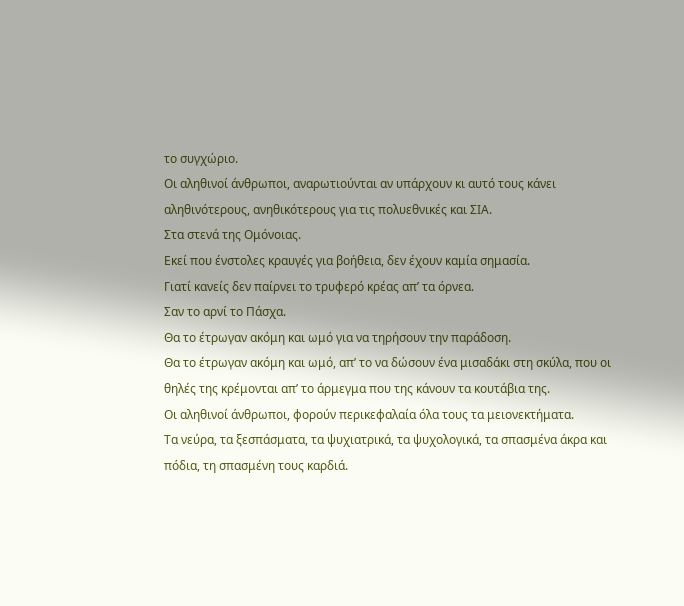το συγχώριο.
Οι αληθινοί άνθρωποι, αναρωτιούνται αν υπάρχουν κι αυτό τους κάνει αληθινότερους, ανηθικότερους για τις πολυεθνικές και ΣΙΑ.
Στα στενά της Ομόνοιας.
Εκεί που ένστολες κραυγές για βοήθεια, δεν έχουν καμία σημασία.
Γιατί κανείς δεν παίρνει το τρυφερό κρέας απ’ τα όρνεα.
Σαν το αρνί το Πάσχα.
Θα το έτρωγαν ακόμη και ωμό για να τηρήσουν την παράδοση.
Θα το έτρωγαν ακόμη και ωμό, απ’ το να δώσουν ένα μισαδάκι στη σκύλα, που οι θηλές της κρέμονται απ’ το άρμεγμα που της κάνουν τα κουτάβια της.
Οι αληθινοί άνθρωποι, φορούν περικεφαλαία όλα τους τα μειονεκτήματα.
Τα νεύρα, τα ξεσπάσματα, τα ψυχιατρικά, τα ψυχολογικά, τα σπασμένα άκρα και πόδια, τη σπασμένη τους καρδιά.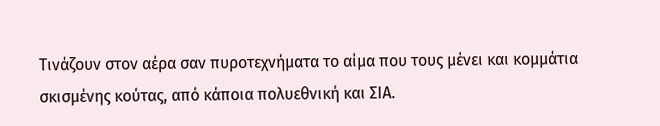Τινάζουν στον αέρα σαν πυροτεχνήματα το αίμα που τους μένει και κομμάτια σκισμένης κούτας, από κάποια πολυεθνική και ΣΙΑ.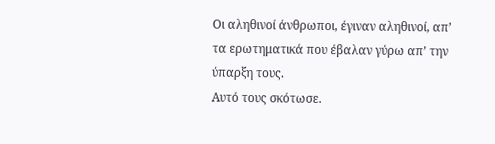Οι αληθινοί άνθρωποι, έγιναν αληθινοί, απ’ τα ερωτηματικά που έβαλαν γύρω απ’ την ύπαρξη τους.
Αυτό τους σκότωσε.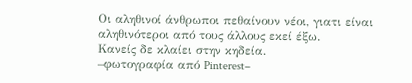Οι αληθινοί άνθρωποι πεθαίνουν νέοι, γιατι είναι αληθινότεροι από τους άλλους εκεί έξω.
Κανείς δε κλαίει στην κηδεία.
–φωτογραφία από Pinterest–